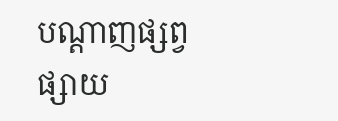បណ្ដាញផ្សព្វផ្សាយ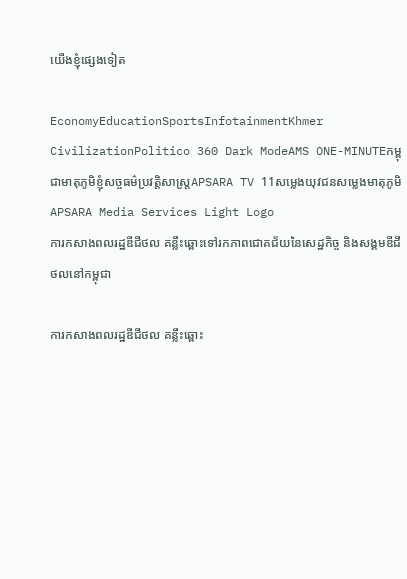យើងខ្ញុំផ្សេងទៀត

EconomyEducationSportsInfotainmentKhmer CivilizationPolitico 360 Dark ModeAMS ONE-MINUTEកម្ពុជាមាតុភូមិខ្ញុំសច្ចធម៌ប្រវត្តិសាស្ត្រAPSARA TV 11សម្លេងយុវជនសម្លេងមាតុភូមិ
APSARA Media Services Light Logo
ការកសាងពលរដ្ឋឌីជីថល គន្លឹះឆ្ពោះទៅរកភាពជោគជ័យនៃសេដ្ឋកិច្ច និងសង្គមឌីជីថលនៅកម្ពុជា

ការកសាងពលរដ្ឋឌីជីថល គន្លឹះឆ្ពោះ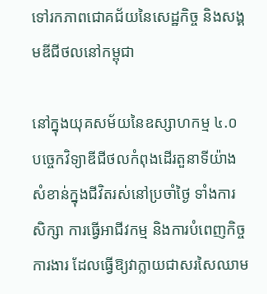ទៅរកភាពជោគជ័យនៃសេដ្ឋកិច្ច និងសង្គមឌីជីថលនៅកម្ពុជា

នៅក្នុងយុគសម័យនៃឧស្សាហកម្ម ៤.០ បច្ចេកវិទ្យាឌីជីថលកំពុងដើរតួនាទីយ៉ាងសំខាន់ក្នុងជីវិតរស់នៅប្រចាំថ្ងៃ ទាំងការសិក្សា ការធ្វើអាជីវកម្ម និងការបំពេញកិច្ចការងារ ដែលធ្វើឱ្យវាក្លាយជាសរសៃឈាម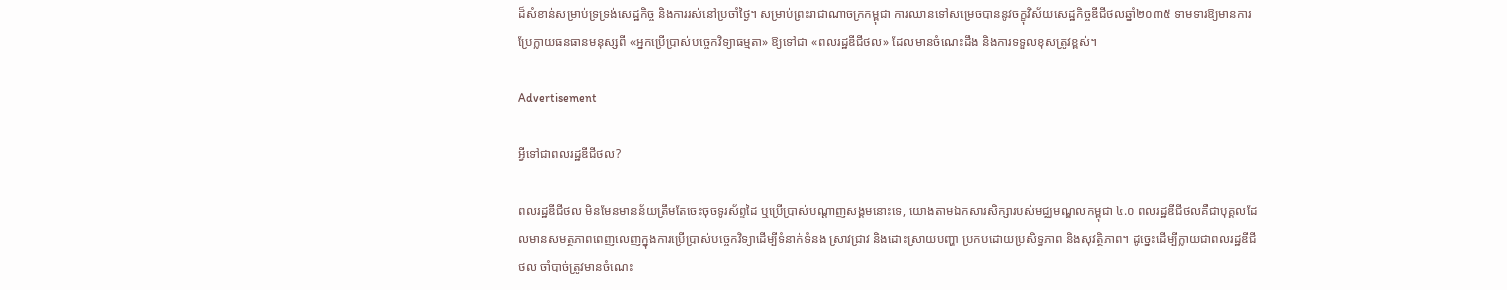ដ៏សំខាន់សម្រាប់ទ្រទ្រង់សេដ្ឋកិច្ច និងការរស់នៅប្រចាំថ្ងៃ។ សម្រាប់ព្រះរាជាណាចក្រកម្ពុជា ការឈានទៅសម្រេចបាននូវចក្ខុវិស័យសេដ្ឋកិច្ចឌីជីថលឆ្នាំ២០៣៥ ទាមទារឱ្យមានការប្រែក្លាយធនធានមនុស្សពី «អ្នកប្រើប្រាស់បច្ចេកវិទ្យាធម្មតា» ឱ្យទៅជា «ពលរដ្ឋឌីជីថល» ដែលមានចំណេះដឹង និងការទទួលខុសត្រូវខ្ពស់។

Advertisement

អ្វីទៅជាពលរដ្ឋឌីជីថល?

ពលរដ្ឋឌីជីថល មិនមែនមានន័យត្រឹមតែចេះចុចទូរស័ព្ទដៃ ឬប្រើប្រាស់បណ្ដាញសង្គមនោះទេ, យោងតាមឯកសារសិក្សារបស់មជ្ឈមណ្ឌលកម្ពុជា ៤.០ ពលរដ្ឋឌីជីថលគឺជាបុគ្គលដែលមានសមត្ថភាពពេញលេញក្នុងការប្រើប្រាស់បច្ចេកវិទ្យាដើម្បីទំនាក់ទំនង ស្រាវជ្រាវ និងដោះស្រាយបញ្ហា ប្រកបដោយប្រសិទ្ធភាព និងសុវត្ថិភាព។ ដូច្នេះដើម្បីក្លាយជាពលរដ្ឋឌីជីថល ចាំបាច់ត្រូវមានចំណេះ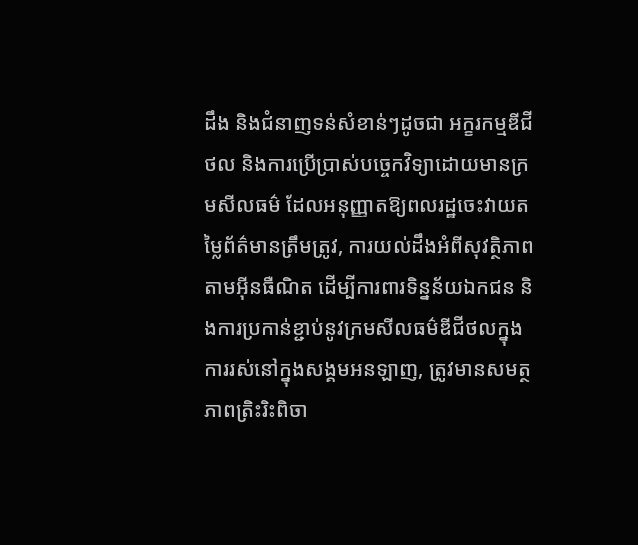ដឹង និងជំនាញទន់សំខាន់ៗដូចជា អក្ខរកម្មឌីជីថល និងការប្រើប្រាស់បច្ចេកវិទ្យាដោយមានក្រមសីលធម៌ ដែលអនុញ្ញាតឱ្យពលរដ្ឋចេះវាយតម្លៃព័ត៌មានត្រឹមត្រូវ, ការយល់ដឹងអំពីសុវត្ថិភាពតាមអ៊ីនធឺណិត ដើម្បីការពារទិន្នន័យឯកជន និងការប្រកាន់ខ្ជាប់នូវក្រមសីលធម៌ឌីជីថលក្នុងការរស់នៅក្នុងសង្គមអនឡាញ, ត្រូវមានសមត្ថភាពត្រិះរិះពិចា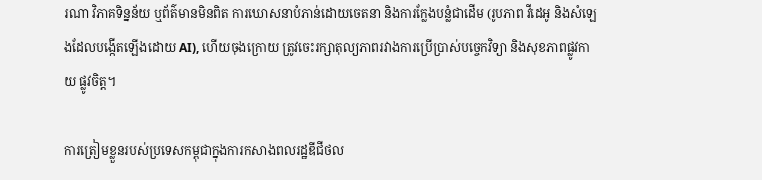រណា វិភាគទិន្នន័យ ឬព័ត៌មានមិនពិត ការឃោសនាបំភាន់ដោយចេតនា និងការក្លែងបន្លំជាដើម (រូបភាព វីដេអូ និងសំឡេងដែលបង្កើតឡើងដោយ AI), ហើយចុងក្រោយ ត្រូវចេះរក្សាតុល្យភាពរវាងការប្រើប្រាស់បច្ចេកវិទ្យា និងសុខភាពផ្លូវកាយ ផ្លូវចិត្ត។

ការត្រៀមខ្លួនរបស់ប្រទេសកម្ពុជាក្នុងការកសាងពលរដ្ឋឌីជីថល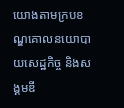យោងតាមក្របខណ្ឌគោលនយោបាយសេដ្ឋកិច្ច និងសង្គមឌី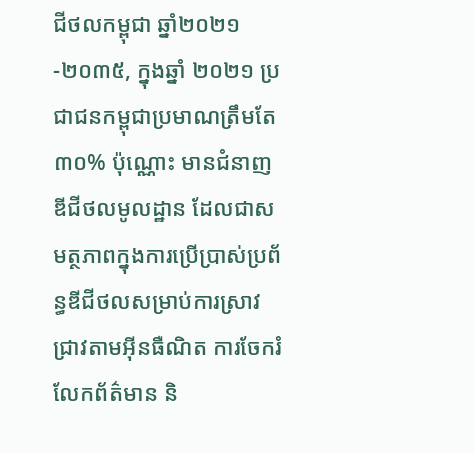ជីថលកម្ពុជា ឆ្នាំ២០២១-២០៣៥, ក្នុងឆ្នាំ ២០២១ ប្រជាជនកម្ពុជាប្រមាណត្រឹមតែ ៣០% ប៉ុណ្ណោះ មានជំនាញឌីជីថលមូលដ្ឋាន ដែលជាសមត្ថភាពក្នុងការប្រើប្រាស់ប្រព័ន្ធឌីជីថលសម្រាប់ការស្រាវជ្រាវតាមអ៊ីនធឺណិត ការចែករំលែកព័ត៌មាន និ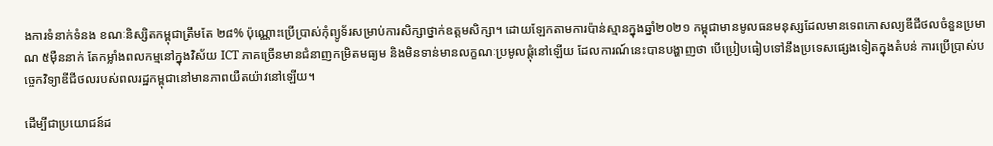ងការទំនាក់ទំនង ខណៈនិស្សិតកម្ពុជាត្រឹមតែ ២៨% ប៉ុណ្ណោះប្រើប្រាស់កុំព្យូទ័រសម្រាប់ការសិក្សាថ្នាក់ឧត្តមសិក្សា។ ដោយឡែកតាមការប៉ាន់ស្មានក្នុងឆ្នាំ២០២១ កម្ពុជាមានមូលធនមនុស្សដែលមានទេពកោសល្យឌីជីថលចំនួនប្រមាណ ៥ម៉ឺននាក់ តែកម្លាំងពលកម្មនៅក្នុងវិស័យ ICT ភាគច្រើនមានជំនាញកម្រិតមធ្យម និងមិនទាន់មានលក្ខណៈប្រមូលផ្តុំនៅឡើយ ដែលការណ៍នេះបានបង្ហាញថា បើប្រៀបធៀបទៅនឹងប្រទេសផ្សេងទៀតក្នុងតំបន់ ការប្រើប្រាស់បច្ចេកវិទ្យាឌីជីថលរបស់ពលរដ្ឋកម្ពុជានៅមានភាពយឺតយ៉ាវនៅឡើយ។

ដើម្បីជាប្រយោជន៍ដ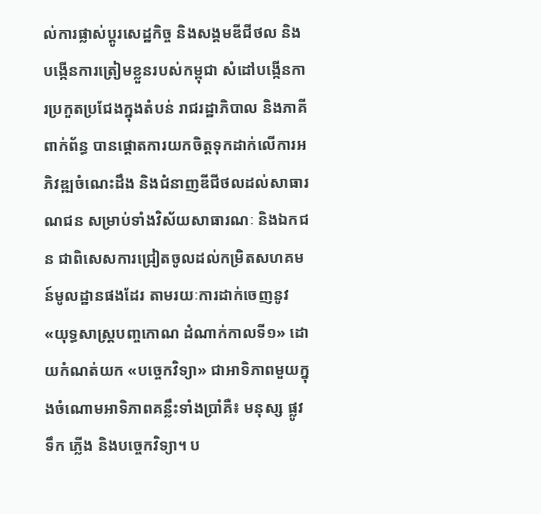ល់ការផ្លាស់ប្តូរសេដ្ឋកិច្ច និងសង្គមឌីជីថល និងបង្កើនការត្រៀមខ្លួនរបស់កម្ពុជា សំដៅបង្កើនការប្រកួតប្រជែងក្នុងតំបន់ រាជរដ្ឋាភិបាល និងភាគីពាក់ព័ន្ធ បានផ្តោតការយកចិត្តទុកដាក់លើការអភិវឌ្ឍចំណេះដឹង និងជំនាញឌីជីថលដល់សាធារណជន សម្រាប់ទាំងវិស័យសាធារណៈ និងឯកជន ជាពិសេសការជ្រៀតចូលដល់កម្រិតសហគមន៍មូលដ្ឋានផងដែរ តាមរយៈការដាក់ចេញនូវ «យុទ្ធសាស្ត្របញ្ចកោណ ដំណាក់កាលទី១» ដោយកំណត់យក «បច្ចេកវិទ្យា» ជាអាទិភាពមួយក្នុងចំណោមអាទិភាពគន្លឹះទាំងប្រាំគឺ៖ មនុស្ស ផ្លូវ ទឹក ភ្លើង និងបច្ចេកវិទ្យា។ ប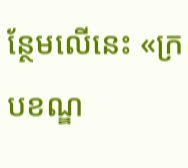ន្ថែមលើនេះ «ក្របខណ្ឌ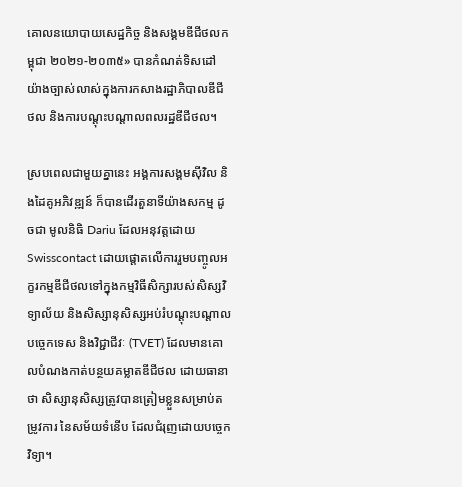គោលនយោបាយសេដ្ឋកិច្ច និងសង្គមឌីជីថលកម្ពុជា ២០២១-២០៣៥» បានកំណត់ទិសដៅយ៉ាងច្បាស់លាស់ក្នុងការកសាងរដ្ឋាភិបាលឌីជីថល និងការបណ្តុះបណ្តាលពលរដ្ឋឌីជីថល។

ស្របពេលជាមួយគ្នានេះ អង្គការសង្គមស៊ីវិល និងដៃគូអភិវឌ្ឍន៍ ក៏បានដើរតួនាទីយ៉ាងសកម្ម ដូចជា មូលនិធិ Dariu ដែលអនុវត្តដោយ Swisscontact ដោយផ្តោតលើការរួមបញ្ចូលអក្ខរកម្មឌីជីថលទៅក្នុងកម្មវិធីសិក្សារបស់សិស្សវិទ្យាល័យ និងសិស្សានុសិស្សអប់រំបណ្តុះបណ្តាលបច្ចេកទេស និងវិជ្ជាជីវៈ (TVET) ដែលមានគោលបំណងកាត់បន្ថយគម្លាតឌីជីថល ដោយធានាថា សិស្សានុសិស្សត្រូវបានត្រៀមខ្លួនសម្រាប់តម្រូវការ នៃសម័យទំនើប ដែលជំរុញដោយបច្ចេកវិទ្យា។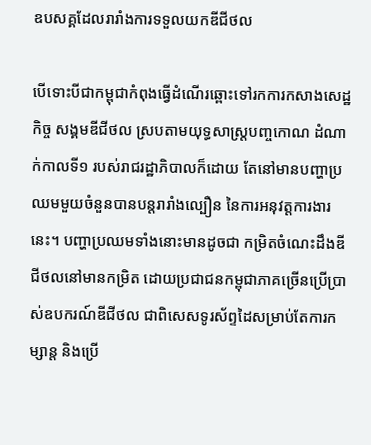ឧបសគ្គដែលរារាំងការទទួលយកឌីជីថល

បើទោះបីជាកម្ពុជាកំពុងធ្វើដំណើរឆ្ពោះទៅរកការកសាងសេដ្ឋកិច្ច សង្គមឌីជីថល ស្របតាមយុទ្ធសាស្រ្តបញ្ចកោណ ដំណាក់កាលទី១ របស់រាជរដ្ឋាភិបាលក៏ដោយ តែនៅមានបញ្ហាប្រឈមមួយចំនួនបានបន្តរារាំងល្បឿន នៃការអនុវត្តការងារនេះ។ បញ្ហាប្រឈមទាំងនោះមានដូចជា កម្រិតចំណេះដឹងឌីជីថលនៅមានកម្រិត ដោយប្រជាជនកម្ពុជាភាគច្រើនប្រើប្រាស់ឧបករណ៍ឌីជីថល ជាពិសេសទូរស័ព្ទដៃសម្រាប់តែការកម្សាន្ត និងប្រើ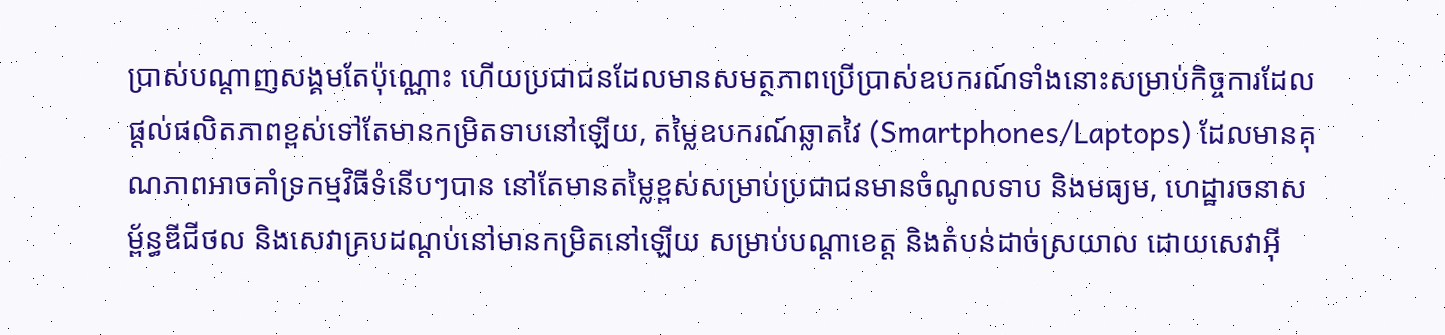ប្រាស់បណ្តាញសង្គមតែប៉ុណ្ណោះ ហើយប្រជាជនដែលមានសមត្ថភាពប្រើប្រាស់ឧបករណ៍ទាំងនោះសម្រាប់កិច្ចការដែលផ្តល់ផលិតភាពខ្ពស់ទៅតែមានកម្រិតទាបនៅឡើយ, តម្លៃឧបករណ៍ឆ្លាតវៃ (Smartphones/Laptops) ដែលមានគុណភាពអាចគាំទ្រកម្មវិធីទំនើបៗបាន នៅតែមានតម្លៃខ្ពស់សម្រាប់ប្រជាជនមានចំណូលទាប និងមធ្យម, ហេដ្ឋារចនាសម្ព័ន្ធឌីជីថល និងសេវាគ្របដណ្តប់នៅមានកម្រិតនៅឡើយ សម្រាប់បណ្តាខេត្ត និងតំបន់ដាច់ស្រយាល ដោយសេវាអ៊ី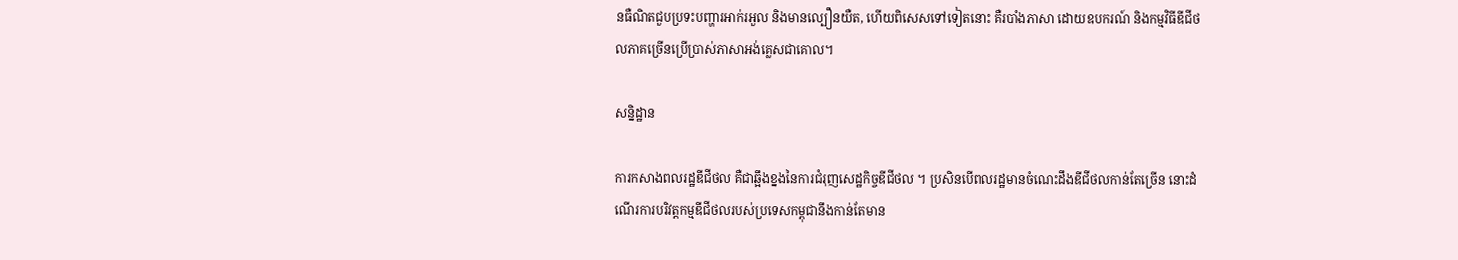នធឺណិតជួបប្រទះបញ្ហារអាក់រអួល និងមានល្បឿនយឺត, ហើយពិសេសទៅទៀតនោះ គឺរបាំងភាសា ដោយឧបករណ៍ និងកម្មវិធីឌីជីថលភាគច្រើនប្រើប្រាស់ភាសាអង់គ្លេសជាគោល។

សន្និដ្ឋាន

ការកសាងពលរដ្ឋឌីជីថល គឺជាឆ្អឹងខ្នងនៃការជំរុញសេដ្ឋកិច្ចឌីជីថល ។ ប្រសិនបើពលរដ្ឋមានចំណេះដឹងឌីជីថលកាន់តែច្រើន នោះដំណើរការបរិវត្តកម្មឌីជីថលរបស់ប្រទេសកម្ពុជានឹងកាន់តែមាន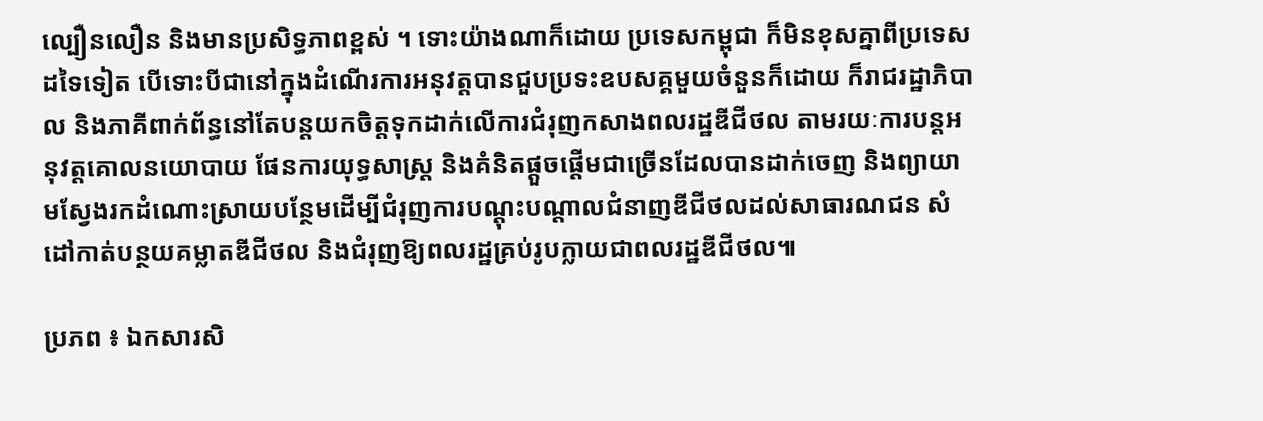ល្បឿនលឿន និងមានប្រសិទ្ធភាពខ្ពស់ ។ ទោះយ៉ាងណាក៏ដោយ ប្រទេសកម្ពុជា ក៏មិនខុសគ្នាពីប្រទេសដទៃទៀត បើទោះបីជានៅក្នុងដំណើរការអនុវត្តបានជួបប្រទះឧបសគ្គមួយចំនួនក៏ដោយ ក៏រាជរដ្ឋាភិបាល និងភាគីពាក់ព័ន្ធនៅតែបន្តយកចិត្តទុកដាក់លើការជំរុញកសាងពលរដ្ឋឌីជីថល តាមរយៈការបន្តអនុវត្តគោលនយោបាយ ផែនការយុទ្ធសាស្រ្ត និងគំនិតផ្តួចផ្តើមជាច្រើនដែលបានដាក់ចេញ និងព្យាយាមស្វែងរកដំណោះស្រាយបន្ថែមដើម្បីជំរុញការបណ្តុះបណ្តាលជំនាញឌីជីថលដល់សាធារណជន សំដៅកាត់បន្ថយគម្លាតឌីជីថល និងជំរុញឱ្យពលរដ្ឋគ្រប់រូបក្លាយជាពលរដ្ឋឌីជីថល៕

ប្រភព ៖ ឯកសារសិ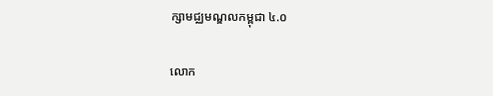ក្សាមជ្ឈមណ្ឌលកម្ពុជា ៤.០

លោក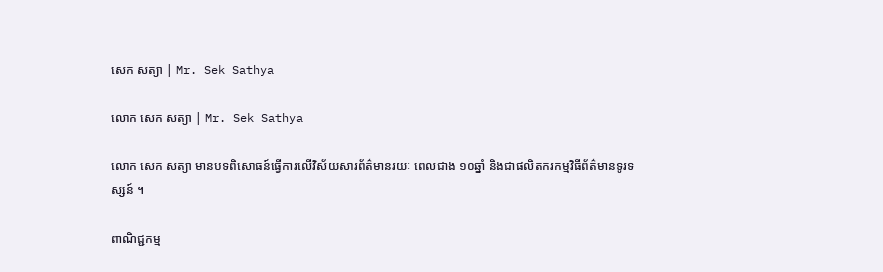សេក សត្យា | Mr. Sek Sathya

លោក សេក សត្យា | Mr. Sek Sathya

លោក សេក សត្យា មានបទពិសោធន៍ធ្វើការលើវិស័យសារព័ត៌មានរយៈ ពេលជាង ១០ឆ្នាំ និងជាផលិតករកម្មវិធីព័ត៌មានទូរទស្សន៍ ។

ពាណិជ្ជកម្ម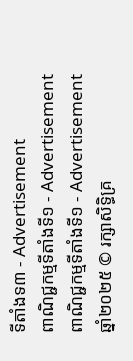ទីតាំងទ៣ - Advertisement
ពាណិជ្ជកម្មទីតាំងទី១ - Advertisement
ពាណិជ្ជកម្មទីតាំងទី១ - Advertisement
ឆ្នាំ២០២៥ © រក្សាសិទ្ធិគ្រ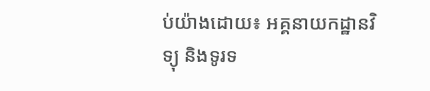ប់យ៉ាងដោយ៖ អគ្គនាយកដ្ឋានវិទ្យុ និងទូរទ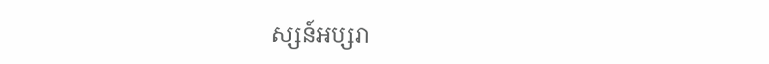ស្សន៍អប្សរា